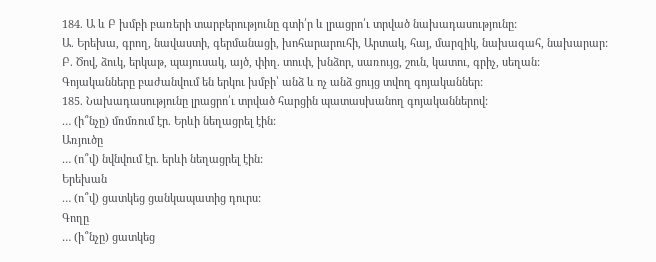184. Ա և Բ խմբի բառերի տարբերությունը գտի՛ր և լրացրո՛ւ տրված նախադասությունը:
Ա. Երեխա, գրող, նավաստի, գերմանացի, խոհարարուհի, Արտակ, հայ, մարզիկ, նախագահ, նախարար:
Բ. Ծով, ձուկ, երկաթ, պայուսակ, այծ, փիղ. տուփ, խնձոր, սառույց, շուն, կատու, գրիչ, սեղան:
Գոյականները բաժանվում են երկու խմբի՝ անձ և ոչ անձ ցույց տվող գոյականներ:
185. Նախադասությունը լրացրո՛ւ տրված հարցին պատասխանող գոյականներով:
… (ի՞նչը) մռմռում էր. Երևի նեղացրել էին:
Առյուծը
… (ո՞վ) նվնվում էր. երևի նեղացրել էին:
Երեխան
… (ո՞վ) ցատկեց ցանկապատից դուրս:
Գողը
… (ի՞նչը) ցատկեց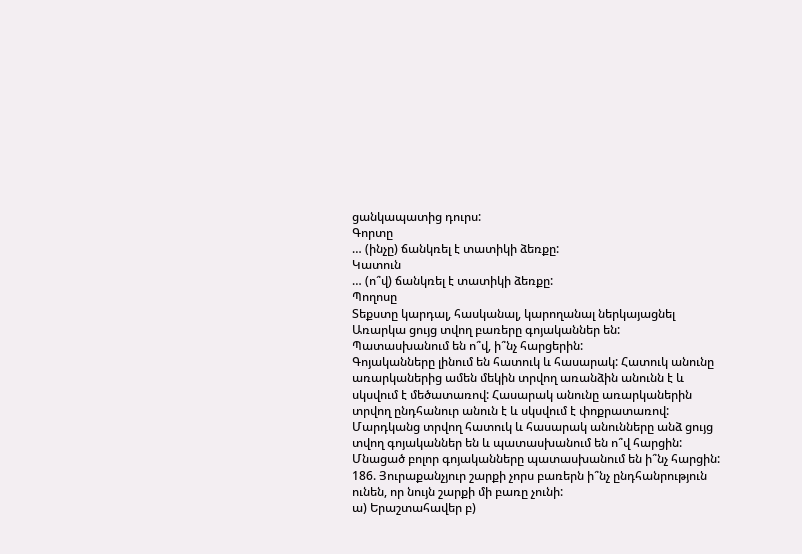ցանկապատից դուրս:
Գորտը
… (ինչը) ճանկռել է տատիկի ձեռքը:
Կատուն
… (ո՞վ) ճանկռել է տատիկի ձեռքը:
Պողոսը
Տեքստը կարդալ, հասկանալ, կարողանալ ներկայացնել
Առարկա ցույց տվող բառերը գոյականներ են:
Պատասխանում են ո՞վ, ի՞նչ հարցերին:
Գոյականները լինում են հատուկ և հասարակ: Հատուկ անունը առարկաներից ամեն մեկին տրվող առանձին անունն է և սկսվում է մեծատառով: Հասարակ անունը առարկաներին տրվող ընդհանուր անուն է և սկսվում է փոքրատառով:
Մարդկանց տրվող հատուկ և հասարակ անունները անձ ցույց տվող գոյականներ են և պատասխանում են ո՞վ հարցին: Մնացած բոլոր գոյականները պատասխանում են ի՞նչ հարցին:
186. Յուրաքանչյուր շարքի չորս բառերն ի՞նչ ընդհանրություն ունեն, որ նույն շարքի մի բառը չունի:
ա) Երաշտահավեր բ)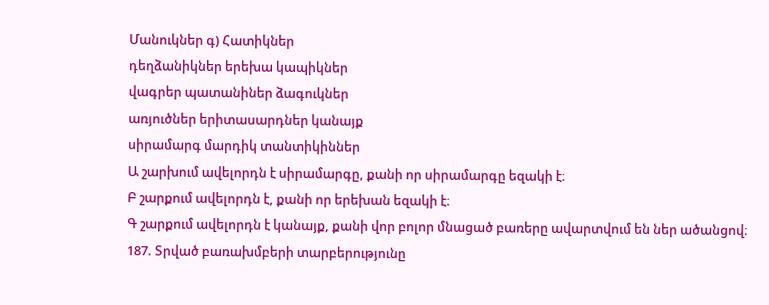Մանուկներ գ) Հատիկներ
դեղձանիկներ երեխա կապիկներ
վագրեր պատանիներ ձագուկներ
առյուծներ երիտասարդներ կանայք
սիրամարգ մարդիկ տանտիկիններ
Ա շարխում ավելորդն է սիրամարգը, քանի որ սիրամարգը եզակի է։
Բ շարքում ավելորդն է, քանի որ երեխան եզակի է։
Գ շարքում ավելորդն է կանայք, քանի վոր բոլոր մնացած բառերը ավարտվում են ներ ածանցով։
187. Տրված բառախմբերի տարբերությունը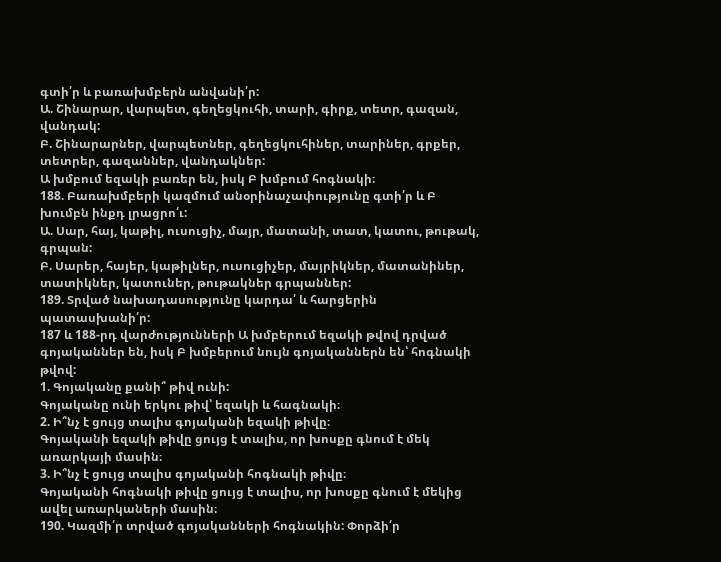գտի՛ր և բառախմբերն անվանի՛ր:
Ա. Շինարար, վարպետ, գեղեցկուհի, տարի, գիրք, տետր, գազան, վանդակ:
Բ. Շինարարներ, վարպետներ, գեղեցկուհիներ, տարիներ, գրքեր, տետրեր, գազաններ, վանդակներ:
Ա խմբում եզակի բառեր են, իսկ Բ խմբում հոգնակի։
188. Բառախմբերի կազմում անօրինաչափությունը գտի՛ր և Բ խումբն ինքդ լրացրո՛ւ:
Ա. Սար, հայ, կաթիլ, ուսուցիչ, մայր, մատանի, տատ, կատու, թութակ, գրպան:
Բ. Սարեր, հայեր, կաթիլներ, ուսուցիչեր, մայրիկներ, մատանիներ, տատիկներ, կատուներ, թութակներ գրպաններ:
189. Տրված նախադասությունը կարդա՛ և հարցերին պատասխանի՛ր:
187 և 188-րդ վարժությունների Ա խմբերում եզակի թվով դրված գոյականներ են, իսկ Բ խմբերում նույն գոյականներն են՝ հոգնակի թվով:
1. Գոյականը քանի՞ թիվ ունի:
Գոյականը ունի երկու թիվ՝ եզակի և հագնակի։
2. Ի՞նչ է ցույց տալիս գոյականի եզակի թիվը։
Գոյականի եզակի թիվը ցույց է տալիս, որ խոսքը գնում է մեկ առարկայի մասին։
3. Ի՞նչ է ցույց տալիս գոյականի հոգնակի թիվը։
Գոյականի հոգնակի թիվը ցույց է տալիս, որ խոսքը գնում է մեկից ավել առարկաների մասին։
190. Կազմի՛ր տրված գոյականների հոգնակին: Փորձի՛ր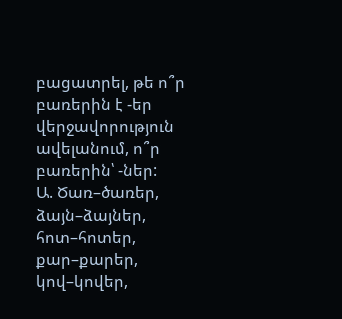բացատրել, թե ո՞ր բառերին է -եր վերջավորություն ավելանում, ո՞ր բառերին՝ -ներ:
Ա. Ծառ–ծառեր, ձայն–ձայներ, հոտ–հոտեր, քար–քարեր, կով–կովեր,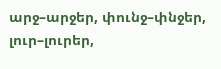արջ–արջեր, փունջ–փնջեր, լուր–լուրեր,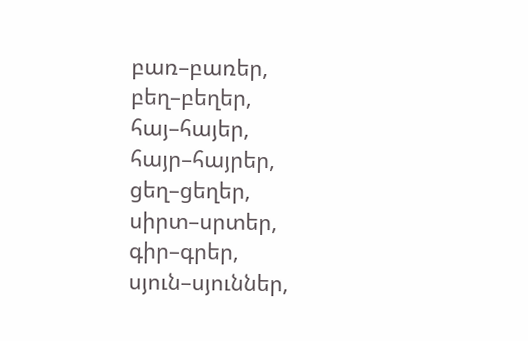բառ–բառեր, բեղ–բեղեր, հայ–հայեր, հայր–հայրեր, ցեղ–ցեղեր, սիրտ–սրտեր, գիր–գրեր, սյուն–սյուններ,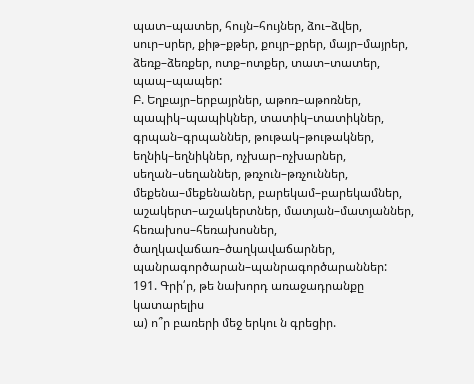պատ–պատեր, հույն–հույներ, ձու–ձվեր, սուր–սրեր, քիթ–քթեր, քույր–քրեր, մայր–մայրեր, ձեռք–ձեռքեր, ոտք–ոտքեր, տատ–տատեր, պապ–պապեր:
Բ. Եղբայր–երբայրներ, աթոռ–աթոռներ, պապիկ–պապիկներ, տատիկ–տատիկներ, գրպան–գրպաններ, թութակ–թութակներ, եղնիկ–եղնիկներ, ոչխար–ոչխարներ, սեղան–սեղաններ, թռչուն–թռչուններ, մեքենա–մեքենաներ, բարեկամ–բարեկամներ, աշակերտ–աշակերտներ, մատյան–մատյաններ, հեռախոս–հեռախոսներ, ծաղկավաճառ–ծաղկավաճարներ, պանրագործարան–պանրագործարաններ:
191. Գրի՛ր, թե նախորդ առաջադրանքը կատարելիս
ա) ո՞ր բառերի մեջ երկու ն գրեցիր.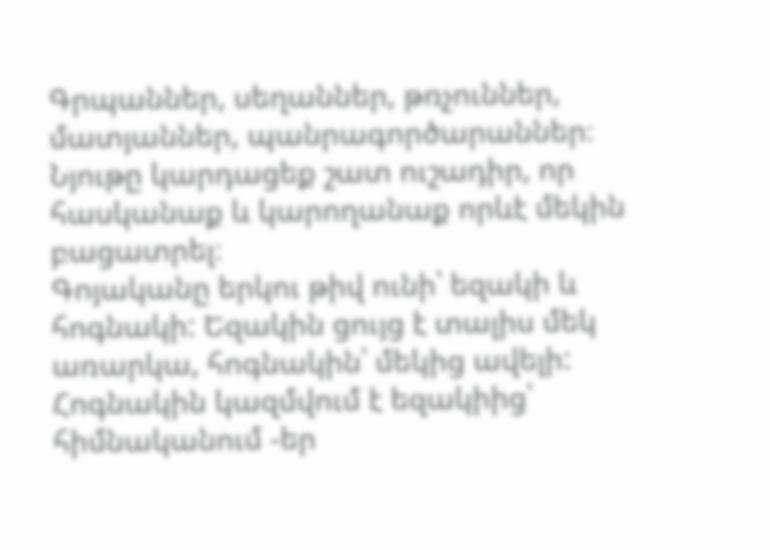Գրպաններ, սեղաններ, թռչուններ, մատյաններ, պանրագործարաններ։
Նյութը կարդացեք շատ ուշադիր, որ հասկանաք և կարողանաք որևէ մեկին բացատրել։
Գոյականը երկու թիվ ունի՝ եզակի և հոգնակի: Եզակին ցույց է տալիս մեկ առարկա, հոգնակին՝ մեկից ավելի: Հոգնակին կազմվում է եզակիից՝ հիմնականում -եր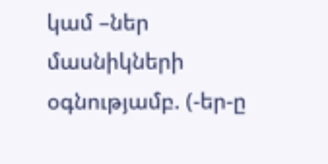կամ –ներ մասնիկների օգնությամբ. (-եր-ը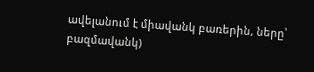ավելանում է միավանկ բառերին, ները՝ բազմավանկ)